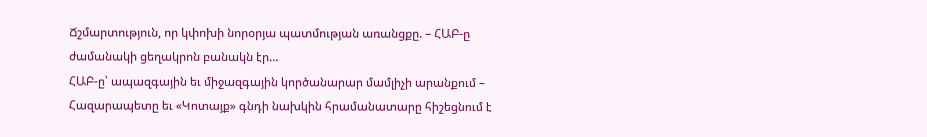Ճշմարտություն, որ կփոխի նորօրյա պատմության առանցքը. – ՀԱԲ-ը ժամանակի ցեղակրոն բանակն էր…
ՀԱԲ-ը՝ ապազգային եւ միջազգային կործանարար մամլիչի արանքում – Հազարապետը եւ «Կոտայք» գնդի նախկին հրամանատարը հիշեցնում է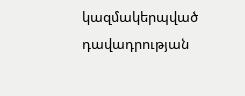կազմակերպված դավադրության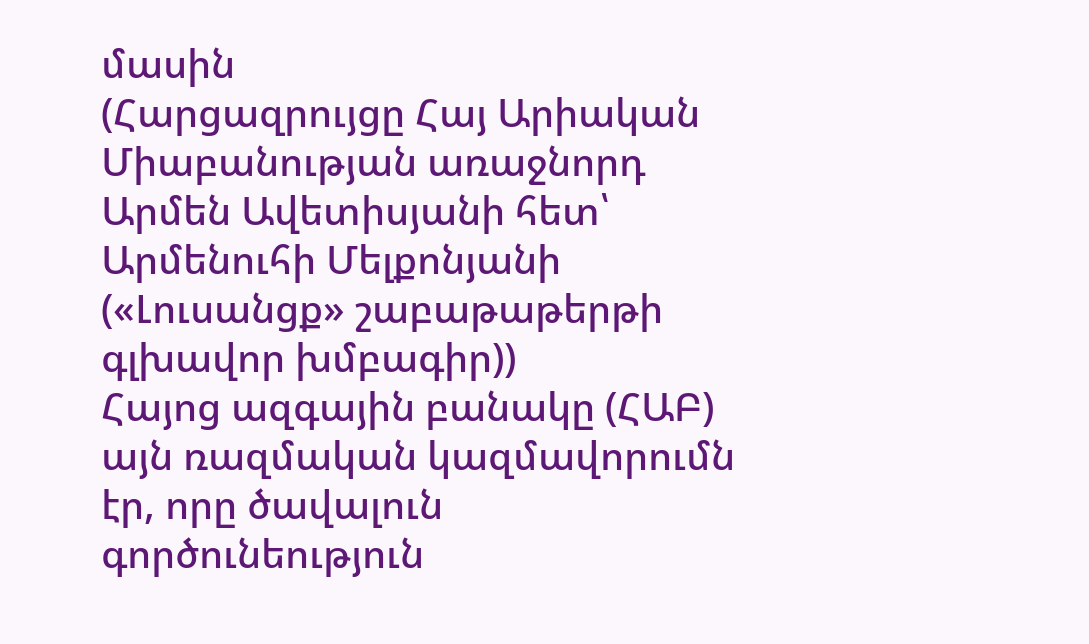մասին
(Հարցազրույցը Հայ Արիական Միաբանության առաջնորդ Արմեն Ավետիսյանի հետ՝ Արմենուհի Մելքոնյանի («Լուսանցք» շաբաթաթերթի գլխավոր խմբագիր))
Հայոց ազգային բանակը (ՀԱԲ) այն ռազմական կազմավորումն էր, որը ծավալուն գործունեություն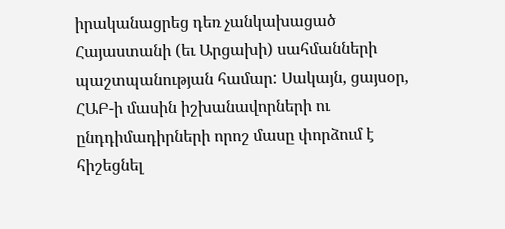իրականացրեց դեռ չանկախացած Հայաստանի (եւ Արցախի) սահմանների պաշտպանության համար: Սակայն, ցայսօր, ՀԱԲ-ի մասին իշխանավորների ու ընդդիմադիրների որոշ մասը փորձում է հիշեցնել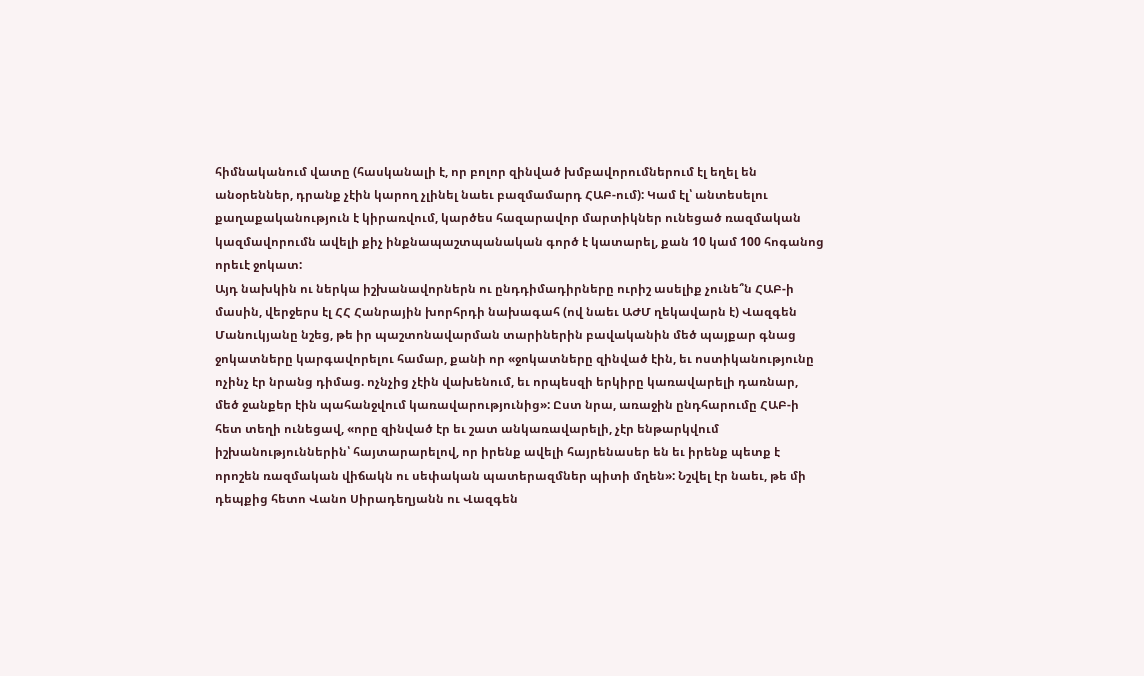հիմնականում վատը (հասկանալի է, որ բոլոր զինված խմբավորումներում էլ եղել են անօրեններ, դրանք չէին կարող չլինել նաեւ բազմամարդ ՀԱԲ-ում): Կամ էլ՝ անտեսելու քաղաքականություն է կիրառվում, կարծես հազարավոր մարտիկներ ունեցած ռազմական կազմավորումն ավելի քիչ ինքնապաշտպանական գործ է կատարել, քան 10 կամ 100 հոգանոց որեւէ ջոկատ:
Այդ նախկին ու ներկա իշխանավորներն ու ընդդիմադիրները ուրիշ ասելիք չունե՞ն ՀԱԲ-ի մասին, վերջերս էլ ՀՀ Հանրային խորհրդի նախագահ (ով նաեւ ԱԺՄ ղեկավարն է) Վազգեն Մանուկյանը նշեց, թե իր պաշտոնավարման տարիներին բավականին մեծ պայքար գնաց ջոկատները կարգավորելու համար, քանի որ «ջոկատները զինված էին, եւ ոստիկանությունը ոչինչ էր նրանց դիմաց. ոչնչից չէին վախենում, եւ որպեսզի երկիրը կառավարելի դառնար, մեծ ջանքեր էին պահանջվում կառավարությունից»: Ըստ նրա, առաջին ընդհարումը ՀԱԲ-ի հետ տեղի ունեցավ, «որը զինված էր եւ շատ անկառավարելի, չէր ենթարկվում իշխանություններին՝ հայտարարելով, որ իրենք ավելի հայրենասեր են եւ իրենք պետք է որոշեն ռազմական վիճակն ու սեփական պատերազմներ պիտի մղեն»: Նշվել էր նաեւ, թե մի դեպքից հետո Վանո Սիրադեղյանն ու Վազգեն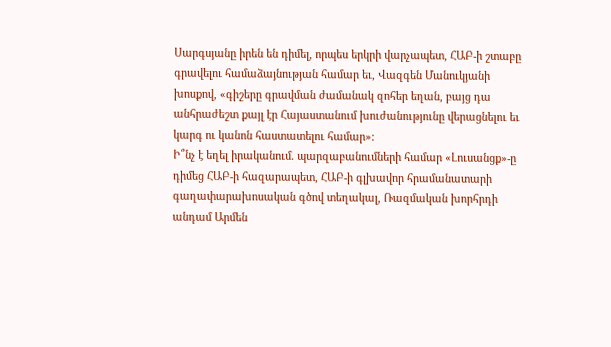Սարգսյանը իրեն են դիմել, որպես երկրի վարչապետ, ՀԱԲ-ի շտաբը գրավելու համաձայնության համար եւ, Վազգեն Մանուկյանի խոսքով, «գիշերը գրավման ժամանակ զոհեր եղան, բայց դա անհրաժեշտ քայլ էր Հայաստանում խուժանությունը վերացնելու եւ կարգ ու կանոն հաստատելու համար»:
Ի՞նչ է եղել իրականում. պարզաբանումների համար «Լուսանցք»-ը դիմեց ՀԱԲ-ի հազարապետ, ՀԱԲ-ի գլխավոր հրամանատարի գաղափարախոսական գծով տեղակալ, Ռազմական խորհրդի անդամ Արմեն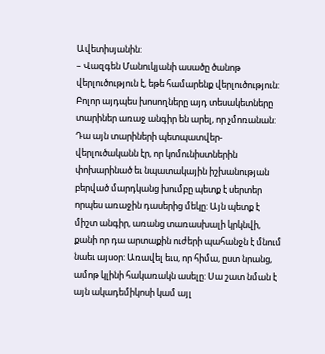Ավետիսյանին:
– Վազգեն Մանուկյանի ասածը ծանոթ վերլուծություն է, եթե համարենք վերլուծություն: Բոլոր այդպես խոսողները այդ տեսակետները տարիներ առաջ անգիր են արել, որ չմոռանան: Դա այն տարիների պետպատվեր-վերլուծականն էր, որ կոմունիստներին փոխարինած եւ նպատակային իշխանության բերված մարդկանց խումբը պետք է սերտեր որպես առաջին դասերից մեկը: Այն պետք է միշտ անգիր, առանց տառասխալի կրկնվի, քանի որ դա արտաքին ուժերի պահանջն է մնում նաեւ այսօր: Առավել եւս, որ հիմա, ըստ նրանց, ամոթ կլինի հակառակն ասելը: Սա շատ նման է այն ակադեմիկոսի կամ այլ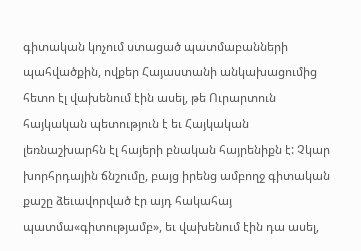գիտական կոչում ստացած պատմաբանների պահվածքին, ովքեր Հայաստանի անկախացումից հետո էլ վախենում էին ասել, թե Ուրարտուն հայկական պետություն է եւ Հայկական լեռնաշխարհն էլ հայերի բնական հայրենիքն է: Չկար խորհրդային ճնշումը, բայց իրենց ամբողջ գիտական քաշը ձեւավորված էր այդ հակահայ պատմա«գիտությամբ», եւ վախենում էին դա ասել,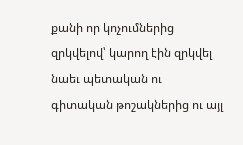քանի որ կոչումներից զրկվելով՝ կարող էին զրկվել նաեւ պետական ու գիտական թոշակներից ու այլ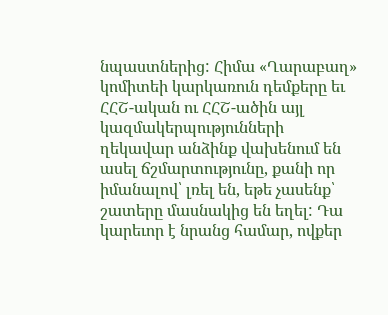նպաստներից: Հիմա «Ղարաբաղ» կոմիտեի կարկառուն դեմքերը եւ ՀՀՇ-ական ու ՀՀՇ-ածին այլ կազմակերպությունների ղեկավար անձինք վախենում են ասել ճշմարտությունը, քանի որ իմանալով՝ լռել են, եթե չասենք՝ շատերը մասնակից են եղել: Դա կարեւոր է նրանց համար, ովքեր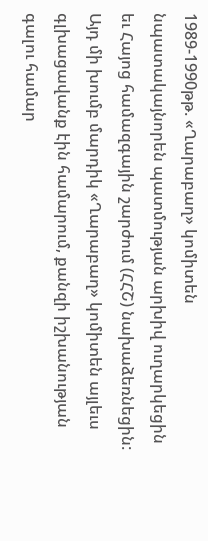1989-1990թթ. «Ղարաբաղ» կոմիտեն նպատակայնորեն պատմության արխիվ ուղարկեցին եւ Հայոց համազգային շարժում (ՀՀՇ) նախաձեռնեցին: Այդ մի խումբ մարդիկ «Ղարաբաղ» կոմիտեն այլեւս գլխացավանք էին համարում, քանզի իշխանության գալու համար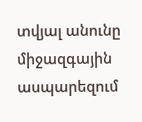տվյալ անունը միջազգային ասպարեզում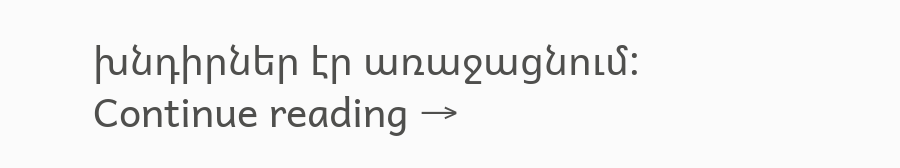խնդիրներ էր առաջացնում:
Continue reading →